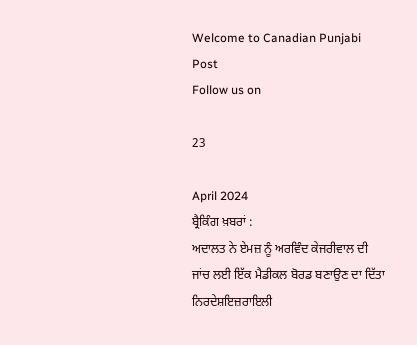Welcome to Canadian Punjabi Post
Follow us on

23

April 2024
ਬ੍ਰੈਕਿੰਗ ਖ਼ਬਰਾਂ :
ਅਦਾਲਤ ਨੇ ਏਮਜ਼ ਨੂੰ ਅਰਵਿੰਦ ਕੇਜਰੀਵਾਲ ਦੀ ਜਾਂਚ ਲਈ ਇੱਕ ਮੈਡੀਕਲ ਬੋਰਡ ਬਣਾਉਣ ਦਾ ਦਿੱਤਾ ਨਿਰਦੇਸ਼ਇਜ਼ਰਾਇਲੀ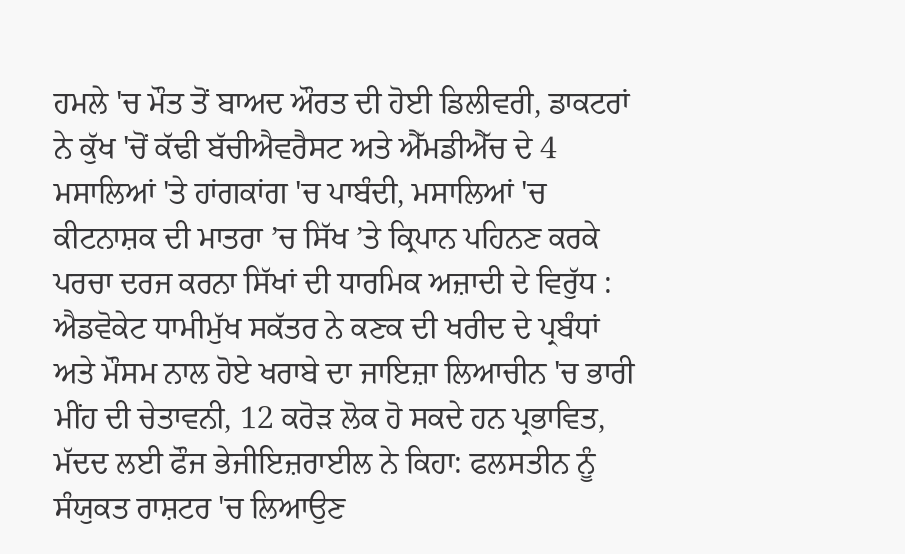ਹਮਲੇ 'ਚ ਮੌਤ ਤੋਂ ਬਾਅਦ ਔਰਤ ਦੀ ਹੋਈ ਡਿਲੀਵਰੀ, ਡਾਕਟਰਾਂ ਨੇ ਕੁੱਖ 'ਚੋਂ ਕੱਢੀ ਬੱਚੀਐਵਰੈਸਟ ਅਤੇ ਐੱਮਡੀਐੱਚ ਦੇ 4 ਮਸਾਲਿਆਂ 'ਤੇ ਹਾਂਗਕਾਂਗ 'ਚ ਪਾਬੰਦੀ, ਮਸਾਲਿਆਂ 'ਚ ਕੀਟਨਾਸ਼ਕ ਦੀ ਮਾਤਰਾ ’ਚ ਸਿੱਖ ’ਤੇ ਕ੍ਰਿਪਾਨ ਪਹਿਨਣ ਕਰਕੇ ਪਰਚਾ ਦਰਜ ਕਰਨਾ ਸਿੱਖਾਂ ਦੀ ਧਾਰਮਿਕ ਅਜ਼ਾਦੀ ਦੇ ਵਿਰੁੱਧ : ਐਡਵੋਕੇਟ ਧਾਮੀਮੁੱਖ ਸਕੱਤਰ ਨੇ ਕਣਕ ਦੀ ਖਰੀਦ ਦੇ ਪ੍ਰਬੰਧਾਂ ਅਤੇ ਮੌਸਮ ਨਾਲ ਹੋਏ ਖਰਾਬੇ ਦਾ ਜਾਇਜ਼ਾ ਲਿਆਚੀਨ 'ਚ ਭਾਰੀ ਮੀਂਹ ਦੀ ਚੇਤਾਵਨੀ, 12 ਕਰੋੜ ਲੋਕ ਹੋ ਸਕਦੇ ਹਨ ਪ੍ਰਭਾਵਿਤ, ਮੱਦਦ ਲਈ ਫੌਜ ਭੇਜੀਇਜ਼ਰਾਈਲ ਨੇ ਕਿਹਾ: ਫਲਸਤੀਨ ਨੂੰ ਸੰਯੁਕਤ ਰਾਸ਼ਟਰ 'ਚ ਲਿਆਉਣ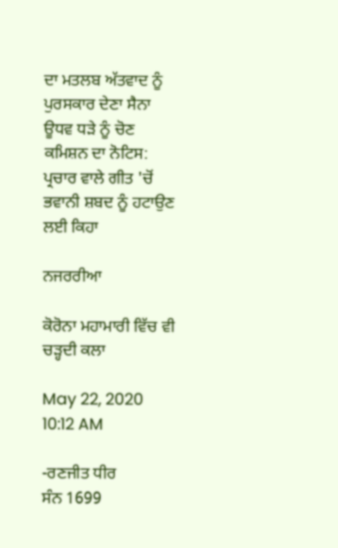ਦਾ ਮਤਲਬ ਅੱਤਵਾਦ ਨੂੰ ਪੁਰਸਕਾਰ ਦੇਣਾ ਸੈਨਾ ਊਧਵ ਧੜੇ ਨੂੰ ਚੋਣ ਕਮਿਸ਼ਨ ਦਾ ਨੋਟਿਸ: ਪ੍ਰਚਾਰ ਵਾਲੇ ਗੀਤ 'ਚੋਂ ਭਵਾਨੀ ਸ਼ਬਦ ਨੂੰ ਹਟਾਉਣ ਲਈ ਕਿਹਾ

ਨਜਰਰੀਆ

ਕੋਰੋਨਾ ਮਹਾਮਾਰੀ ਵਿੱਚ ਵੀ ਚੜ੍ਹਦੀ ਕਲਾ

May 22, 2020 10:12 AM

-ਰਣਜੀਤ ਧੀਰ
ਸੰਨ 1699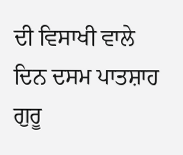ਦੀ ਵਿਸਾਖੀ ਵਾਲੇ ਦਿਨ ਦਸਮ ਪਾਤਸ਼ਾਹ ਗੁਰੂ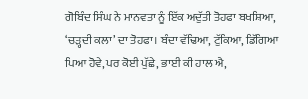ਗੋਬਿੰਦ ਸਿੰਘ ਨੇ ਮਾਨਵਤਾ ਨੂੰ ਇੱਕ ਅਦੁੱਤੀ ਤੋਹਫਾ ਬਖਸ਼ਿਆ, ‘ਚੜ੍ਹਦੀ ਕਲਾ’ ਦਾ ਤੋਹਫਾ। ਬੰਦਾ ਵੱਢਿਆ, ਟੁੱਕਿਆ, ਡਿੱਗਿਆ ਪਿਆ ਹੋਵੇ, ਪਰ ਕੋਈ ਪੁੱਛੇ, ਭਾਈ ਕੀ ਹਾਲ ਐ,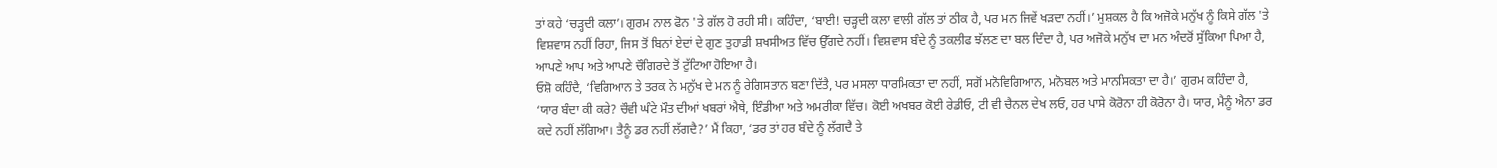ਤਾਂ ਕਹੇ ‘ਚੜ੍ਹਦੀ ਕਲਾ’। ਗੁਰਮ ਨਾਲ ਫੋਨ 'ਤੇ ਗੱਲ ਹੋ ਰਹੀ ਸੀ। ਕਹਿੰਦਾ, ‘ਬਾਈ! ਚੜ੍ਹਦੀ ਕਲਾ ਵਾਲੀ ਗੱਲ ਤਾਂ ਠੀਕ ਹੈ, ਪਰ ਮਨ ਜਿਵੇਂ ਖੜਦਾ ਨਹੀਂ।’ ਮੁਸ਼ਕਲ ਹੈ ਕਿ ਅਜੋਕੇ ਮਨੁੱਖ ਨੂੰ ਕਿਸੇ ਗੱਲ 'ਤੇ ਵਿਸ਼ਵਾਸ ਨਹੀਂ ਰਿਹਾ, ਜਿਸ ਤੋਂ ਬਿਨਾਂ ਏਦਾਂ ਦੇ ਗੁਣ ਤੁਹਾਡੀ ਸ਼ਖਸੀਅਤ ਵਿੱਚ ਉੱਗਦੇ ਨਹੀਂ। ਵਿਸ਼ਵਾਸ ਬੰਦੇ ਨੂੰ ਤਕਲੀਫ ਝੱਲਣ ਦਾ ਬਲ ਦਿੰਦਾ ਹੈ, ਪਰ ਅਜੋਕੇ ਮਨੁੱਖ ਦਾ ਮਨ ਅੰਦਰੋਂ ਸੁੱਕਿਆ ਪਿਆ ਹੈ, ਆਪਣੇ ਆਪ ਅਤੇ ਆਪਣੇ ਚੌਗਿਰਦੇ ਤੋਂ ਟੁੱਟਿਆ ਹੋਇਆ ਹੈ।
ਓਸ਼ੋ ਕਹਿੰਦੈ, ‘ਵਿਗਿਆਨ ਤੇ ਤਰਕ ਨੇ ਮਨੁੱਖ ਦੇ ਮਨ ਨੂੰ ਰੇਗਿਸਤਾਨ ਬਣਾ ਦਿੱਤੈ, ਪਰ ਮਸਲਾ ਧਾਰਮਿਕਤਾ ਦਾ ਨਹੀਂ, ਸਗੋਂ ਮਨੋਵਿਗਿਆਨ, ਮਨੋਬਲ ਅਤੇ ਮਾਨਸਿਕਤਾ ਦਾ ਹੈ।’ ਗੁਰਮ ਕਹਿੰਦਾ ਹੈ, ‘ਯਾਰ ਬੰਦਾ ਕੀ ਕਰੇ? ਚੌਵੀ ਘੰਟੇ ਮੌਤ ਦੀਆਂ ਖਬਰਾਂ ਐਥੇ, ਇੰਡੀਆ ਅਤੇ ਅਮਰੀਕਾ ਵਿੱਚ। ਕੋਈ ਅਖਬਰ ਕੋਈ ਰੇਡੀਓ, ਟੀ ਵੀ ਚੈਨਲ ਦੇਖ ਲਓ, ਹਰ ਪਾਸੇ ਕੋਰੋਨਾ ਹੀ ਕੋਰੋਨਾ ਹੈ। ਯਾਰ, ਮੈਨੂੰ ਐਨਾ ਡਰ ਕਦੇ ਨਹੀਂ ਲੱਗਿਆ। ਤੈਨੂੰ ਡਰ ਨਹੀਂ ਲੱਗਦੈ?’ ਮੈਂ ਕਿਹਾ, ‘ਡਰ ਤਾਂ ਹਰ ਬੰਦੇ ਨੂੰ ਲੱਗਦੈ ਤੇ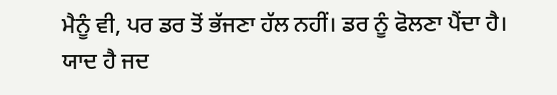ਮੈਨੂੰ ਵੀ, ਪਰ ਡਰ ਤੋਂ ਭੱਜਣਾ ਹੱਲ ਨਹੀਂ। ਡਰ ਨੂੰ ਫੋਲਣਾ ਪੈਂਦਾ ਹੈ। ਯਾਦ ਹੈ ਜਦ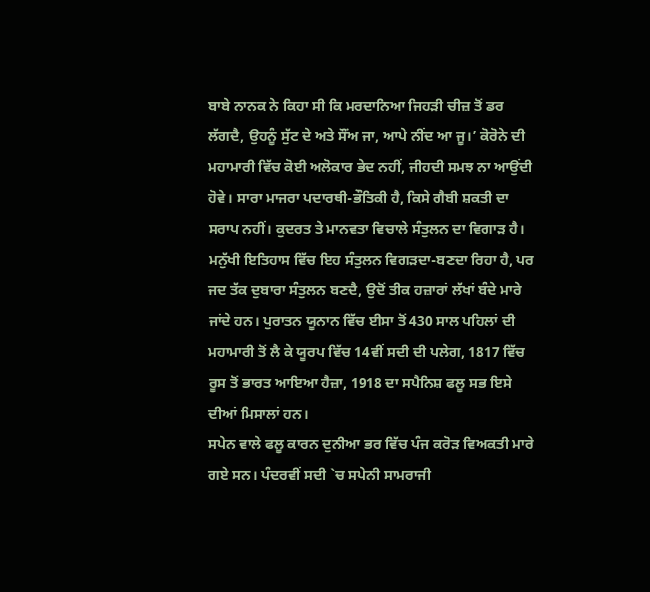ਬਾਬੇ ਨਾਨਕ ਨੇ ਕਿਹਾ ਸੀ ਕਿ ਮਰਦਾਨਿਆ ਜਿਹੜੀ ਚੀਜ਼ ਤੋਂ ਡਰ ਲੱਗਦੈ, ਉਹਨੂੰ ਸੁੱਟ ਦੇ ਅਤੇ ਸੌਂਅ ਜਾ, ਆਪੇ ਨੀਂਦ ਆ ਜੂ।’ ਕੋਰੋਨੇ ਦੀ ਮਹਾਮਾਰੀ ਵਿੱਚ ਕੋਈ ਅਲੋਕਾਰ ਭੇਦ ਨਹੀਂ, ਜੀਹਦੀ ਸਮਝ ਨਾ ਆਉਂਦੀ ਹੋਵੇ। ਸਾਰਾ ਮਾਜਰਾ ਪਦਾਰਥੀ-ਭੌਤਿਕੀ ਹੈ, ਕਿਸੇ ਗੈਬੀ ਸ਼ਕਤੀ ਦਾ ਸਰਾਪ ਨਹੀਂ। ਕੁਦਰਤ ਤੇ ਮਾਨਵਤਾ ਵਿਚਾਲੇ ਸੰਤੁਲਨ ਦਾ ਵਿਗਾੜ ਹੈ। ਮਨੁੱਖੀ ਇਤਿਹਾਸ ਵਿੱਚ ਇਹ ਸੰਤੁਲਨ ਵਿਗੜਦਾ-ਬਣਦਾ ਰਿਹਾ ਹੈ, ਪਰ ਜਦ ਤੱਕ ਦੁਬਾਰਾ ਸੰਤੁਲਨ ਬਣਦੈ, ਉਦੋਂ ਤੀਕ ਹਜ਼ਾਰਾਂ ਲੱਖਾਂ ਬੰਦੇ ਮਾਰੇ ਜਾਂਦੇ ਹਨ। ਪੁਰਾਤਨ ਯੂਨਾਨ ਵਿੱਚ ਈਸਾ ਤੋਂ 430 ਸਾਲ ਪਹਿਲਾਂ ਦੀ ਮਹਾਮਾਰੀ ਤੋਂ ਲੈ ਕੇ ਯੂਰਪ ਵਿੱਚ 14ਵੀਂ ਸਦੀ ਦੀ ਪਲੇਗ, 1817 ਵਿੱਚ ਰੂਸ ਤੋਂ ਭਾਰਤ ਆਇਆ ਹੈਜ਼ਾ, 1918 ਦਾ ਸਪੈਨਿਸ਼ ਫਲੂ ਸਭ ਇਸੇ ਦੀਆਂ ਮਿਸਾਲਾਂ ਹਨ।
ਸਪੇਨ ਵਾਲੇ ਫਲੂ ਕਾਰਨ ਦੁਨੀਆ ਭਰ ਵਿੱਚ ਪੰਜ ਕਰੋੜ ਵਿਅਕਤੀ ਮਾਰੇ ਗਏ ਸਨ। ਪੰਦਰਵੀਂ ਸਦੀ `ਚ ਸਪੇਨੀ ਸਾਮਰਾਜੀ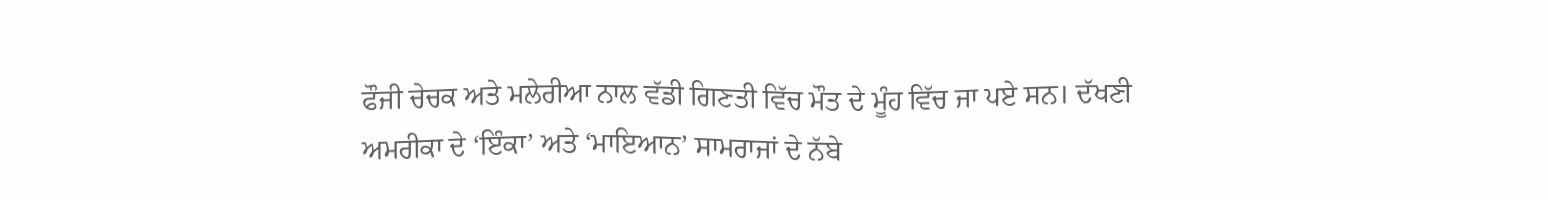ਫੌਜੀ ਚੇਚਕ ਅਤੇ ਮਲੇਰੀਆ ਨਾਲ ਵੱਡੀ ਗਿਣਤੀ ਵਿੱਚ ਮੌਤ ਦੇ ਮੂੰਹ ਵਿੱਚ ਜਾ ਪਏ ਸਨ। ਦੱਖਣੀ ਅਮਰੀਕਾ ਦੇ ‘ਇੰਕਾ’ ਅਤੇ ‘ਮਾਇਆਨ’ ਸਾਮਰਾਜਾਂ ਦੇ ਨੱਬੇ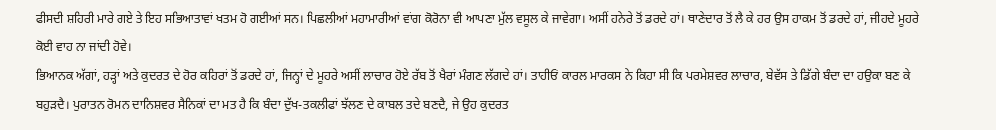ਫੀਸਦੀ ਸ਼ਹਿਰੀ ਮਾਰੇ ਗਏ ਤੇ ਇਹ ਸਭਿਆਤਾਵਾਂ ਖਤਮ ਹੋ ਗਈਆਂ ਸਨ। ਪਿਛਲੀਆਂ ਮਹਾਮਾਰੀਆਂ ਵਾਂਗ ਕੋਰੋਨਾ ਵੀ ਆਪਣਾ ਮੁੱਲ ਵਸੂਲ ਕੇ ਜਾਵੇਗਾ। ਅਸੀਂ ਹਨੇਰੇ ਤੋਂ ਡਰਦੇ ਹਾਂ। ਥਾਣੇਦਾਰ ਤੋਂ ਲੈ ਕੇ ਹਰ ਉਸ ਹਾਕਮ ਤੋਂ ਡਰਦੇ ਹਾਂ, ਜੀਹਦੇ ਮੂਹਰੇ ਕੋਈ ਵਾਹ ਨਾ ਜਾਂਦੀ ਹੋਵੇ।
ਭਿਆਨਕ ਅੱਗਾਂ, ਹੜ੍ਹਾਂ ਅਤੇ ਕੁਦਰਤ ਦੇ ਹੋਰ ਕਹਿਰਾਂ ਤੋਂ ਡਰਦੇ ਹਾਂ, ਜਿਨ੍ਹਾਂ ਦੇ ਮੂਹਰੇ ਅਸੀਂ ਲਾਚਾਰ ਹੋਏ ਰੱਬ ਤੋਂ ਖੈਰਾਂ ਮੰਗਣ ਲੱਗਦੇ ਹਾਂ। ਤਾਹੀਓਂ ਕਾਰਲ ਮਾਰਕਸ ਨੇ ਕਿਹਾ ਸੀ ਕਿ ਪਰਮੇਸ਼ਵਰ ਲਾਚਾਰ, ਬੇਵੱਸ ਤੇ ਡਿੱਗੇ ਬੰਦਾ ਦਾ ਹਉਕਾ ਬਣ ਕੇ ਬਹੁੜਦੈ। ਪੁਰਾਤਨ ਰੋਮਨ ਦਾਨਿਸ਼ਵਰ ਸੈਨਿਕਾਂ ਦਾ ਮਤ ਹੈ ਕਿ ਬੰਦਾ ਦੁੱਖ-ਤਕਲੀਫਾਂ ਝੱਲਣ ਦੇ ਕਾਬਲ ਤਦੇ ਬਣਦੈ, ਜੇ ਉਹ ਕੁਦਰਤ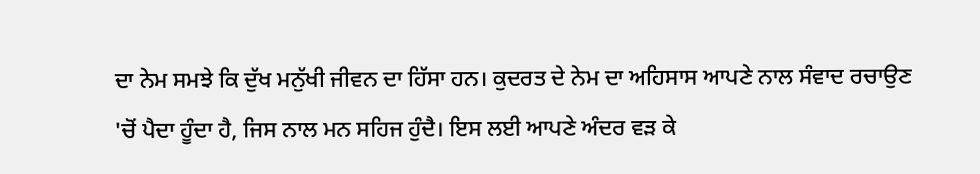ਦਾ ਨੇਮ ਸਮਝੇ ਕਿ ਦੁੱਖ ਮਨੁੱਖੀ ਜੀਵਨ ਦਾ ਹਿੱਸਾ ਹਨ। ਕੁਦਰਤ ਦੇ ਨੇਮ ਦਾ ਅਹਿਸਾਸ ਆਪਣੇ ਨਾਲ ਸੰਵਾਦ ਰਚਾਉਣ 'ਚੋਂ ਪੈਦਾ ਹੂੰਦਾ ਹੈ, ਜਿਸ ਨਾਲ ਮਨ ਸਹਿਜ ਹੁੰਦੈ। ਇਸ ਲਈ ਆਪਣੇ ਅੰਦਰ ਵੜ ਕੇ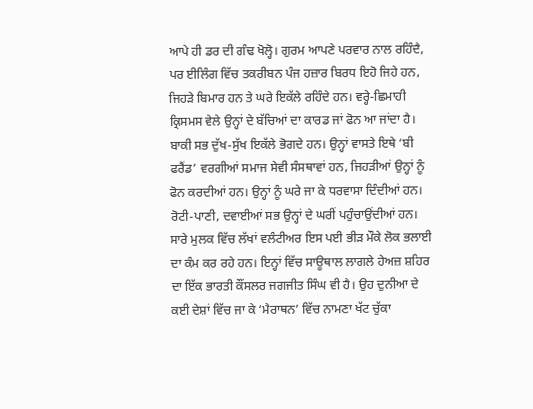ਆਪੇ ਹੀ ਡਰ ਦੀ ਗੰਢ ਖੋਲ੍ਹੋ। ਗੁਰਮ ਆਪਣੇ ਪਰਵਾਰ ਨਾਲ ਰਹਿੰਦੈ, ਪਰ ਈਲਿੰਗ ਵਿੱਚ ਤਕਰੀਬਨ ਪੰਜ ਹਜ਼ਾਰ ਬਿਰਧ ਇਹੋ ਜਿਹੇ ਹਨ, ਜਿਹੜੇ ਬਿਮਾਰ ਹਨ ਤੇ ਘਰੇ ਇਕੱਲੇ ਰਹਿੰਦੇ ਹਨ। ਵਰ੍ਹੇ-ਛਿਮਾਹੀ ਕ੍ਰਿਸਮਸ ਵੇਲੇ ਉਨ੍ਹਾਂ ਦੇ ਬੱਚਿਆਂ ਦਾ ਕਾਰਡ ਜਾਂ ਫੋਨ ਆ ਜਾਂਦਾ ਹੈ। ਬਾਕੀ ਸਭ ਦੁੱਖ-ਸੁੱਖ ਇਕੱਲੇ ਭੋਗਦੇ ਹਨ। ਉਨ੍ਹਾਂ ਵਾਸਤੇ ਇਥੇ ‘ਬੀ ਫਰੈਂਡ’ ਵਰਗੀਆਂ ਸਮਾਜ ਸੇਵੀ ਸੰਸਥਾਵਾਂ ਹਨ, ਜਿਹੜੀਆਂ ਉਨ੍ਹਾਂ ਨੂੰ ਫੋਨ ਕਰਦੀਆਂ ਹਨ। ਉਨ੍ਹਾਂ ਨੂੰ ਘਰੇ ਜਾ ਕੇ ਧਰਵਾਸਾ ਦਿੰਦੀਆਂ ਹਨ। ਰੋਟੀ-ਪਾਣੀ, ਦਵਾਈਆਂ ਸਭ ਉਨ੍ਹਾਂ ਦੇ ਘਰੀਂ ਪਹੁੰਚਾਉਂਦੀਆਂ ਹਨ।
ਸਾਰੇ ਮੁਲਕ ਵਿੱਚ ਲੱਖਾਂ ਵਲੰਟੀਅਰ ਇਸ ਪਈ ਭੀੜ ਮੌਕੇ ਲੋਕ ਭਲਾਈ ਦਾ ਕੰਮ ਕਰ ਰਹੇ ਹਨ। ਇਨ੍ਹਾਂ ਵਿੱਚ ਸਾਊਥਾਲ ਲਾਗਲੇ ਹੇਅਜ਼ ਸ਼ਹਿਰ ਦਾ ਇੱਕ ਭਾਰਤੀ ਕੌਂਸਲਰ ਜਗਜੀਤ ਸਿੰਘ ਵੀ ਹੈ। ਉਹ ਦੁਨੀਆ ਦੇ ਕਈ ਦੇਸ਼ਾਂ ਵਿੱਚ ਜਾ ਕੇ ‘ਮੈਰਾਥਨ’ ਵਿੱਚ ਨਾਮਣਾ ਖੱਟ ਚੁੱਕਾ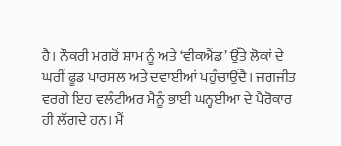ਹੈ। ਨੌਕਰੀ ਮਗਰੋਂ ਸ਼ਾਮ ਨੂੰ ਅਤੇ ‘ਵੀਕਐਂਡ’ ਉੱਤੇ ਲੋਕਾਂ ਦੇ ਘਰੀਂ ਫੂਡ ਪਾਰਸਲ ਅਤੇ ਦਵਾਈਆਂ ਪਹੁੰਚਾਉਂਦੈ। ਜਗਜੀਤ ਵਰਗੇ ਇਹ ਵਲੰਟੀਅਰ ਮੈਨੂੰ ਭਾਈ ਘਨ੍ਹਈਆ ਦੇ ਪੈਰੋਕਾਰ ਹੀ ਲੱਗਦੇ ਹਨ। ਮੈਂ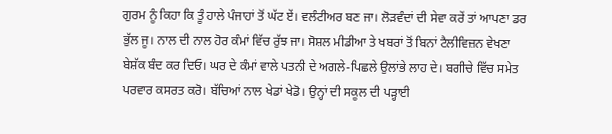ਗੁਰਮ ਨੂੰ ਕਿਹਾ ਕਿ ਤੂੰ ਹਾਲੇ ਪੰਜਾਹਾਂ ਤੋਂ ਘੱਟ ਏਂ। ਵਲੰਟੀਅਰ ਬਣ ਜਾ। ਲੋੜਵੰਦਾਂ ਦੀ ਸੇਵਾ ਕਰੇਂ ਤਾਂ ਆਪਣਾ ਡਰ ਭੁੱਲ ਜੂ। ਨਾਲ ਦੀ ਨਾਲ ਹੋਰ ਕੰਮਾਂ ਵਿੱਚ ਰੁੱਝ ਜਾ। ਸੋਸ਼ਲ ਮੀਡੀਆ ਤੇ ਖਬਰਾਂ ਤੋਂ ਬਿਨਾਂ ਟੈਲੀਵਿਜ਼ਨ ਵੇਖਣਾ ਬੇਸ਼ੱਕ ਬੰਦ ਕਰ ਦਿਓ। ਘਰ ਦੇ ਕੰਮਾਂ ਵਾਲੇ ਪਤਨੀ ਦੇ ਅਗਲੇ-ਪਿਛਲੇ ਉਲਾਂਭੇ ਲਾਹ ਦੇ। ਬਗੀਚੇ ਵਿੱਚ ਸਮੇਤ ਪਰਵਾਰ ਕਸਰਤ ਕਰੋ। ਬੱਚਿਆਂ ਨਾਲ ਖੇਡਾਂ ਖੇਡੋ। ਉਨ੍ਹਾਂ ਦੀ ਸਕੂਲ ਦੀ ਪੜ੍ਹਾਈ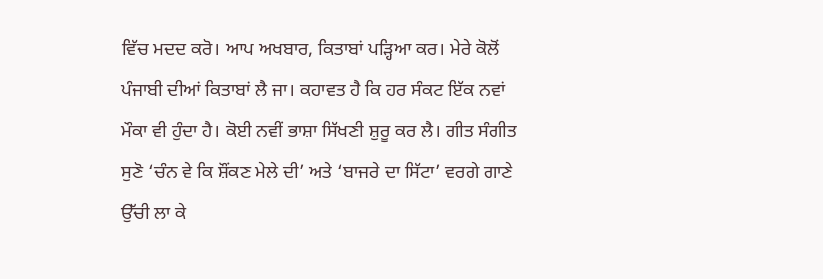ਵਿੱਚ ਮਦਦ ਕਰੋ। ਆਪ ਅਖਬਾਰ, ਕਿਤਾਬਾਂ ਪੜ੍ਹਿਆ ਕਰ। ਮੇਰੇ ਕੋਲੋਂ ਪੰਜਾਬੀ ਦੀਆਂ ਕਿਤਾਬਾਂ ਲੈ ਜਾ। ਕਹਾਵਤ ਹੈ ਕਿ ਹਰ ਸੰਕਟ ਇੱਕ ਨਵਾਂ ਮੌਕਾ ਵੀ ਹੁੰਦਾ ਹੈ। ਕੋਈ ਨਵੀਂ ਭਾਸ਼ਾ ਸਿੱਖਣੀ ਸ਼ੁਰੂ ਕਰ ਲੈ। ਗੀਤ ਸੰਗੀਤ ਸੁਣੋ ‘ਚੰਨ ਵੇ ਕਿ ਸ਼ੌਂਕਣ ਮੇਲੇ ਦੀ’ ਅਤੇ ‘ਬਾਜਰੇ ਦਾ ਸਿੱਟਾ’ ਵਰਗੇ ਗਾਣੇ ਉੱਚੀ ਲਾ ਕੇ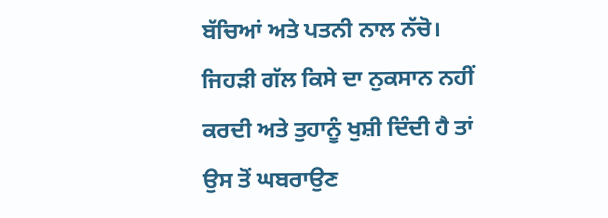ਬੱਚਿਆਂ ਅਤੇ ਪਤਨੀ ਨਾਲ ਨੱਚੋ।
ਜਿਹੜੀ ਗੱਲ ਕਿਸੇ ਦਾ ਨੁਕਸਾਨ ਨਹੀਂ ਕਰਦੀ ਅਤੇ ਤੁਹਾਨੂੰ ਖੁਸ਼ੀ ਦਿੰਦੀ ਹੈ ਤਾਂ ਉਸ ਤੋਂ ਘਬਰਾਉਣ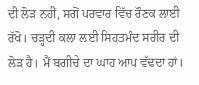ਦੀ ਲੋੜ ਨਹੀਂ, ਸਗੋਂ ਪਰਵਾਰ ਵਿੱਚ ਰੌਣਕ ਲਾਈ ਰੱਖੋ। ਚੜ੍ਹਦੀ ਕਲਾ ਲਈ ਸਿਹਤਮੰਦ ਸਰੀਰ ਦੀ ਲੋੜ ਹੈ। ਮੈਂ ਬਗੀਚੇ ਦਾ ਘਾਹ ਆਪ ਵੱਢਦਾ ਹਾਂ।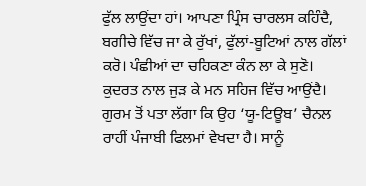ਫੁੱਲ ਲਾਉਂਦਾ ਹਾਂ। ਆਪਣਾ ਪ੍ਰਿੰਸ ਚਾਰਲਸ ਕਹਿੰਦੈ, ਬਗੀਚੇ ਵਿੱਚ ਜਾ ਕੇ ਰੁੱਖਾਂ, ਫੁੱਲਾਂ-ਬੂਟਿਆਂ ਨਾਲ ਗੱਲਾਂ ਕਰੋ। ਪੰਛੀਆਂ ਦਾ ਚਹਿਕਣਾ ਕੰਨ ਲਾ ਕੇ ਸੁਣੋ। ਕੁਦਰਤ ਨਾਲ ਜੁੜ ਕੇ ਮਨ ਸਹਿਜ ਵਿੱਚ ਆਉਂਦੈ। ਗੁਰਮ ਤੋਂ ਪਤਾ ਲੱਗਾ ਕਿ ਉਹ ‘ਯੂ-ਟਿਊਬ’ ਚੈਨਲ ਰਾਹੀਂ ਪੰਜਾਬੀ ਫਿਲਮਾਂ ਵੇਖਦਾ ਹੈ। ਸਾਨੂੰ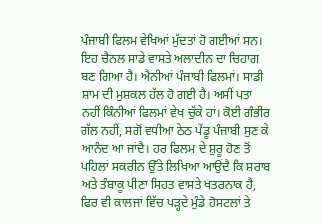ਪੰਜਾਬੀ ਫਿਲਮ ਵੇਖਿਆਂ ਮੁੱਦਤਾਂ ਹੋ ਗਈਆਂ ਸਨ। ਇਹ ਚੈਨਲ ਸਾਡੇ ਵਾਸਤੇ ਅਲਾਦੀਨ ਦਾ ਚਿਹਾਗ ਬਣ ਗਿਆ ਹੈ। ਐਨੀਆਂ ਪੰਜਾਬੀ ਫਿਲਮਾਂ। ਸਾਡੀ ਸ਼ਾਮ ਦੀ ਮੁਸ਼ਕਲ ਹੱਲ ਹੋ ਗਈ ਹੈ। ਅਸੀਂ ਪਤਾ ਨਹੀਂ ਕਿੰਨੀਆਂ ਫਿਲਮਾਂ ਵੇਖ ਚੁੱਕੇ ਹਾਂ। ਕੋਈ ਗੰਭੀਰ ਗੱਲ ਨਹੀਂ, ਸਗੋਂ ਵਧੀਆ ਠੇਠ ਪੇਂਡੂ ਪੰਜਾਬੀ ਸੁਣ ਕੇ ਆਨੰਦ ਆ ਜਾਂਦੈ। ਹਰ ਫਿਲਮ ਦੇ ਸ਼ੁਰੂ ਹੋਣ ਤੋਂ ਪਹਿਲਾਂ ਸਕਰੀਨ ਉੱਤੇ ਲਿਖਿਆ ਆਉਂਦੈ ਕਿ ਸ਼ਰਾਬ ਅਤੇ ਤੰਬਾਕੂ ਪੀਣਾ ਸਿਹਤ ਵਾਸਤੇ ਖਤਰਨਾਕ ਹੈ, ਫਿਰ ਵੀ ਕਾਲਜਾਂ ਵਿੱਚ ਪੜ੍ਹਦੇ ਮੁੰਡੇ ਹੋਸਟਲਾਂ ਤੇ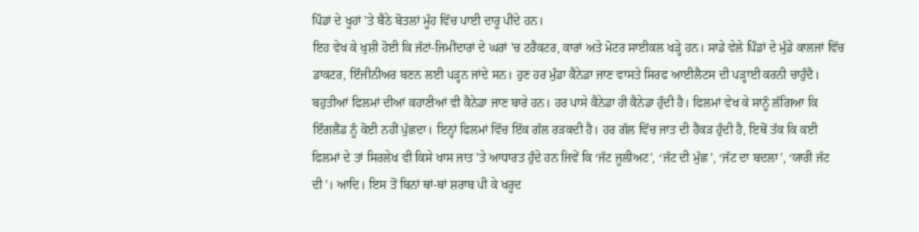ਪਿੰਡਾਂ ਦੇ ਖੂਹਾਂ 'ਤੇ ਬੈਠੇ ਬੋਤਲਾਂ ਮੂੰਹ ਵਿੱਚ ਪਾਈ ਦਾਰੂ ਪੀਂਦੇ ਹਨ।
ਇਹ ਵੇਖ ਕੇ ਖੁਸ਼ੀ ਹੋਈ ਕਿ ਜੱਟਾਂ-ਜਿਮੀਂਦਾਰਾਂ ਦੇ ਘਰਾਂ 'ਚ ਟਰੈਕਟਰ, ਕਾਰਾਂ ਅਤੇ ਮੋਟਰ ਸਾਈਕਲ ਖੜ੍ਹੇ ਹਨ। ਸਾਡੇ ਵੇਲੇ ਪਿੰਡਾਂ ਦੇ ਮੁੰਡੇ ਕਾਲਜਾਂ ਵਿੱਚ ਡਾਕਟਰ, ਇੰਜੀਨੀਅਰ ਬਣਨ ਲਈ ਪੜ੍ਹਨ ਜਾਂਦੇ ਸਨ। ਹੁਣ ਹਰ ਮੁੰਡਾ ਕੈਨੇਡਾ ਜਾਣ ਵਾਸਤੇ ਸਿਰਫ ਆਈਲੈਟਸ ਦੀ ਪੜ੍ਹਾਈ ਕਰਨੀ ਚਾਹੁੰਦੈ। ਬਹੁਤੀਆਂ ਫਿਲਮਾਂ ਦੀਆਂ ਕਹਾਣੀਆਂ ਵੀ ਕੈਨੇਡਾ ਜਾਣ ਬਾਰੇ ਹਨ। ਹਰ ਪਾਸੇ ਕੈਨੇਡਾ ਹੀ ਕੈਨੇਡਾ ਹੁੰਦੀ ਹੈ। ਫਿਲਮਾਂ ਵੇਖ ਕੇ ਸਾਨੂੰ ਲੱਗਿਆ ਕਿ ਇੰਗਲੈਂਡ ਨੂੰ ਕੋਈ ਨਹੀਂ ਪੁੱਛਦਾ। ਇਨ੍ਹਾਂ ਫਿਲਮਾਂ ਵਿੱਚ ਇੱਕ ਗੱਲ ਰੜਕਦੀ ਹੈ। ਹਰ ਗੱਲ ਵਿੱਚ ਜਾਤ ਦੀ ਹੈਂਕੜ ਹੁੰਦੀ ਹੈ, ਇਥੋਂ ਤੱਕ ਕਿ ਕਈ ਫਿਲਮਾਂ ਦੇ ਤਾਂ ਸਿਰਲੇਖ ਵੀ ਕਿਸੇ ਖਾਸ ਜਾਤ 'ਤੇ ਆਧਾਰਤ ਹੁੰਦੇ ਹਨ ਜਿਵੇਂ ਕਿ ‘ਜੱਟ ਜੂਲੀਅਟ’, ‘ਜੱਟ ਦੀ ਮੁੱਛ’, ‘ਜੱਟ ਦਾ ਬਦਲਾ’, ‘ਯਾਰੀ ਜੱਟ ਦੀ’। ਆਦਿ। ਇਸ ਤੋਂ ਬਿਨਾਂ ਥਾਂ-ਥਾਂ ਸ਼ਰਾਬ ਪੀ ਕੇ ਖਰੂਦ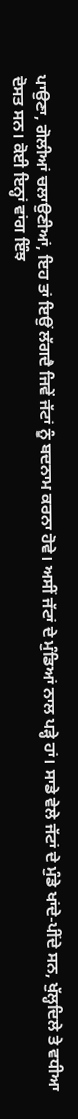ਪਾਉਣਾ, ਗੋਲੀਆਂ ਚਲਾਉਣੀਆਂ, ਇਹ ਤਾਂ ਇਉਂ ਲੱਗਦੈ ਜਿਵੇਂ ਜੱਟਾਂ ਨੂੰ ਬਦਨਾਮ ਕਰਨਾ ਹੋਵੇ। ਅਸੀਂ ਜੱਟਾਂ ਦੇ ਮੁੰਡਿਆਂ ਨਾਲ ਪੜ੍ਹੇ ਹਾਂ। ਸਾਡੇ ਵੇਲੇ ਜੱਟਾਂ ਦੇ ਮੁੰਡੇ ਖਾਂਦੇ-ਪੀਂਦੇ ਸਨ, ਖੁੱਲ੍ਹਦਿਲੇ ਤੇ ਵਧੀਆ ਦੋਸਤ ਸਨ। ਕੋਈ ਇਨ੍ਹਾਂ ਵਾਂਗ ਇੰਝ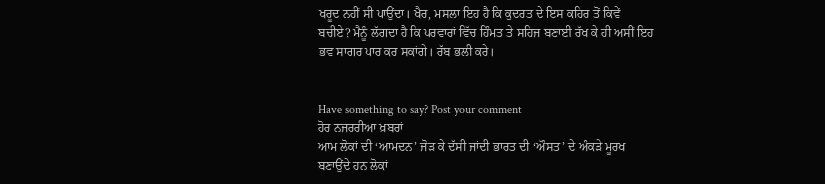ਖਰੂਦ ਨਹੀਂ ਸੀ ਪਾਉਂਦਾ। ਖੈਰ, ਮਸਲਾ ਇਹ ਹੈ ਕਿ ਕੁਦਰਤ ਦੇ ਇਸ ਕਹਿਰ ਤੋਂ ਕਿਵੇਂ ਬਚੀਏ? ਮੈਨੂੰ ਲੱਗਦਾ ਹੈ ਕਿ ਪਰਵਾਰਾਂ ਵਿੱਚ ਹਿੰਮਤ ਤੇ ਸਹਿਜ ਬਣਾਈ ਰੱਖ ਕੇ ਹੀ ਅਸੀਂ ਇਹ ਭਵ ਸਾਗਰ ਪਾਰ ਕਰ ਸਕਾਂਗੇ। ਰੱਬ ਭਲੀ ਕਰੇ।


Have something to say? Post your comment
ਹੋਰ ਨਜਰਰੀਆ ਖ਼ਬਰਾਂ
ਆਮ ਲੋਕਾਂ ਦੀ ‘ਆਮਦਨ’ ਜੋੜ ਕੇ ਦੱਸੀ ਜਾਂਦੀ ਭਾਰਤ ਦੀ ‘ਔਸਤ’ ਦੇ ਅੰਕੜੇ ਮੂਰਖ ਬਣਾਉਂਦੇ ਹਨ ਲੋਕਾਂ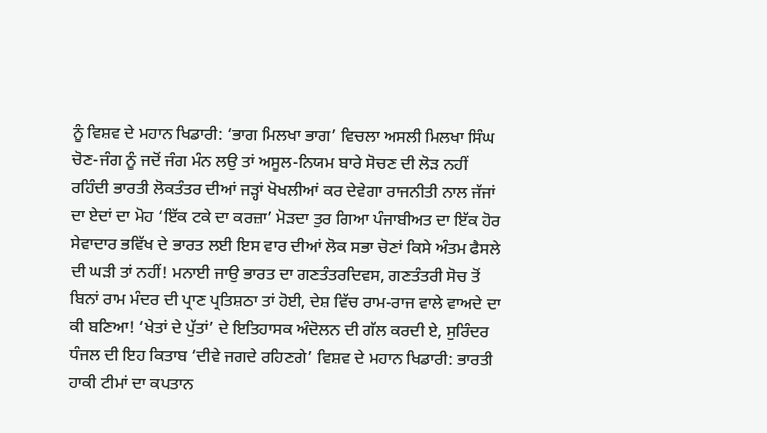ਨੂੰ ਵਿਸ਼ਵ ਦੇ ਮਹਾਨ ਖਿਡਾਰੀ: ‘ਭਾਗ ਮਿਲਖਾ ਭਾਗ’ ਵਿਚਲਾ ਅਸਲੀ ਮਿਲਖਾ ਸਿੰਘ ਚੋਣ-ਜੰਗ ਨੂੰ ਜਦੋਂ ਜੰਗ ਮੰਨ ਲਉ ਤਾਂ ਅਸੂਲ-ਨਿਯਮ ਬਾਰੇ ਸੋਚਣ ਦੀ ਲੋੜ ਨਹੀਂ ਰਹਿੰਦੀ ਭਾਰਤੀ ਲੋਕਤੰਤਰ ਦੀਆਂ ਜੜ੍ਹਾਂ ਖੋਖਲੀਆਂ ਕਰ ਦੇਵੇਗਾ ਰਾਜਨੀਤੀ ਨਾਲ ਜੱਜਾਂ ਦਾ ਏਦਾਂ ਦਾ ਮੋਹ ‘ਇੱਕ ਟਕੇ ਦਾ ਕਰਜ਼ਾ’ ਮੋੜਦਾ ਤੁਰ ਗਿਆ ਪੰਜਾਬੀਅਤ ਦਾ ਇੱਕ ਹੋਰ ਸੇਵਾਦਾਰ ਭਵਿੱਖ ਦੇ ਭਾਰਤ ਲਈ ਇਸ ਵਾਰ ਦੀਆਂ ਲੋਕ ਸਭਾ ਚੋਣਾਂ ਕਿਸੇ ਅੰਤਮ ਫੈਸਲੇ ਦੀ ਘੜੀ ਤਾਂ ਨਹੀਂ! ਮਨਾਈ ਜਾਉ ਭਾਰਤ ਦਾ ਗਣਤੰਤਰਦਿਵਸ, ਗਣਤੰਤਰੀ ਸੋਚ ਤੋਂ ਬਿਨਾਂ ਰਾਮ ਮੰਦਰ ਦੀ ਪ੍ਰਾਣ ਪ੍ਰਤਿਸ਼ਠਾ ਤਾਂ ਹੋਈ, ਦੇਸ਼ ਵਿੱਚ ਰਾਮ-ਰਾਜ ਵਾਲੇ ਵਾਅਦੇ ਦਾ ਕੀ ਬਣਿਆ! ‘ਖੇਤਾਂ ਦੇ ਪੁੱਤਾਂ’ ਦੇ ਇਤਿਹਾਸਕ ਅੰਦੋਲਨ ਦੀ ਗੱਲ ਕਰਦੀ ਏ, ਸੁਰਿੰਦਰ ਧੰਜਲ ਦੀ ਇਹ ਕਿਤਾਬ ‘ਦੀਵੇ ਜਗਦੇ ਰਹਿਣਗੇ’ ਵਿਸ਼ਵ ਦੇ ਮਹਾਨ ਖਿਡਾਰੀ: ਭਾਰਤੀ ਹਾਕੀ ਟੀਮਾਂ ਦਾ ਕਪਤਾਨ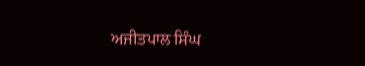ਅਜੀਤਪਾਲ ਸਿੰਘ